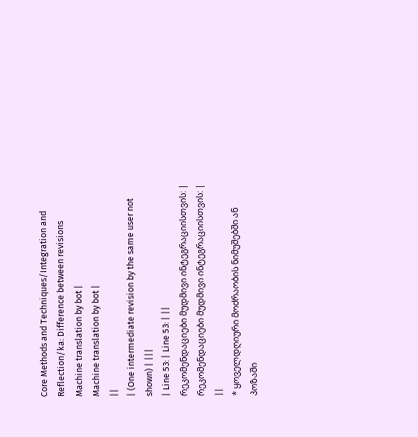Core Methods and Techniques/Integration and Reflection/ka: Difference between revisions
Machine translation by bot |
Machine translation by bot |
||
| (One intermediate revision by the same user not shown) | |||
| Line 53: | Line 53: | ||
რეკომენდაციები მუდმივი ინტეგრაციისთვის: | რეკომენდაციები მუდმივი ინტეგრაციისთვის: | ||
* ყოველდღიური მოძრაობის ნიმუშებში ან პოზაში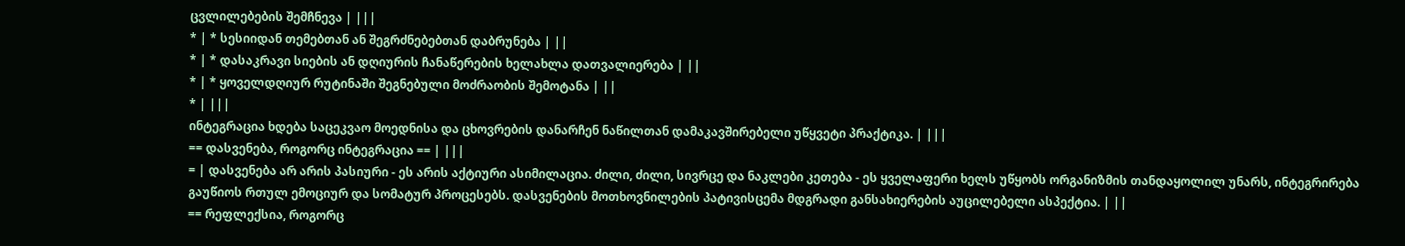ცვლილებების შემჩნევა | |||
* | * სესიიდან თემებთან ან შეგრძნებებთან დაბრუნება | ||
* | * დასაკრავი სიების ან დღიურის ჩანაწერების ხელახლა დათვალიერება | ||
* | * ყოველდღიურ რუტინაში შეგნებული მოძრაობის შემოტანა | ||
* | |||
ინტეგრაცია ხდება საცეკვაო მოედნისა და ცხოვრების დანარჩენ ნაწილთან დამაკავშირებელი უწყვეტი პრაქტიკა. | |||
== დასვენება, როგორც ინტეგრაცია == | |||
= | დასვენება არ არის პასიური - ეს არის აქტიური ასიმილაცია. ძილი, ძილი, სივრცე და ნაკლები კეთება - ეს ყველაფერი ხელს უწყობს ორგანიზმის თანდაყოლილ უნარს, ინტეგრირება გაუწიოს რთულ ემოციურ და სომატურ პროცესებს. დასვენების მოთხოვნილების პატივისცემა მდგრადი განსახიერების აუცილებელი ასპექტია. | ||
== რეფლექსია, როგორც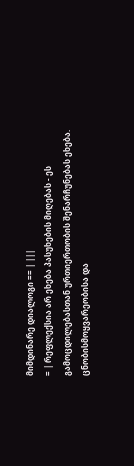მიმდინარე დიალოგი == | |||
= | რეფლექსია არ ეხება პასუხების მიღებას - ეს გამოცდილებასთან ურთიერთობის შენარჩუნებას ეხება. ცნობისმოყვარეობისა და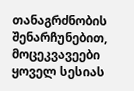თანაგრძნობის შენარჩუნებით, მოცეკვავეები ყოველ სესიას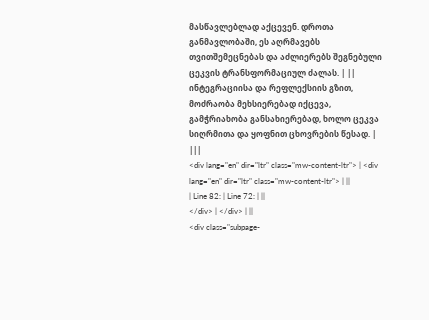მასწავლებლად აქცევენ. დროთა განმავლობაში, ეს აღრმავებს თვითშემეცნებას და აძლიერებს შეგნებული ცეკვის ტრანსფორმაციულ ძალას. | ||
ინტეგრაციისა და რეფლექსიის გზით, მოძრაობა მეხსიერებად იქცევა, გამჭრიახობა განსახიერებად, ხოლო ცეკვა სიღრმითა და ყოფნით ცხოვრების წესად. | |||
<div lang="en" dir="ltr" class="mw-content-ltr"> | <div lang="en" dir="ltr" class="mw-content-ltr"> | ||
| Line 82: | Line 72: | ||
</div> | </div> | ||
<div class="subpage-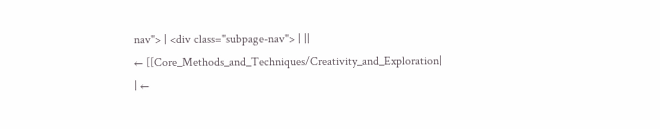nav"> | <div class="subpage-nav"> | ||
← [[Core_Methods_and_Techniques/Creativity_and_Exploration| | ←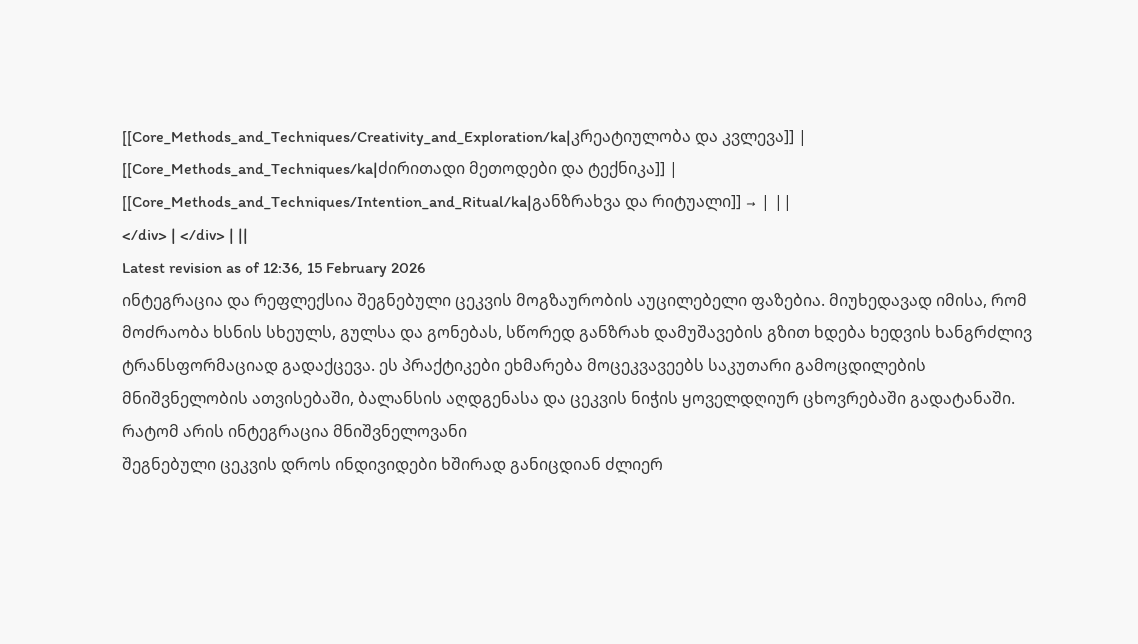[[Core_Methods_and_Techniques/Creativity_and_Exploration/ka|კრეატიულობა და კვლევა]] | [[Core_Methods_and_Techniques/ka|ძირითადი მეთოდები და ტექნიკა]] | [[Core_Methods_and_Techniques/Intention_and_Ritual/ka|განზრახვა და რიტუალი]] → | ||
</div> | </div> | ||
Latest revision as of 12:36, 15 February 2026
ინტეგრაცია და რეფლექსია შეგნებული ცეკვის მოგზაურობის აუცილებელი ფაზებია. მიუხედავად იმისა, რომ მოძრაობა ხსნის სხეულს, გულსა და გონებას, სწორედ განზრახ დამუშავების გზით ხდება ხედვის ხანგრძლივ ტრანსფორმაციად გადაქცევა. ეს პრაქტიკები ეხმარება მოცეკვავეებს საკუთარი გამოცდილების მნიშვნელობის ათვისებაში, ბალანსის აღდგენასა და ცეკვის ნიჭის ყოველდღიურ ცხოვრებაში გადატანაში.
რატომ არის ინტეგრაცია მნიშვნელოვანი
შეგნებული ცეკვის დროს ინდივიდები ხშირად განიცდიან ძლიერ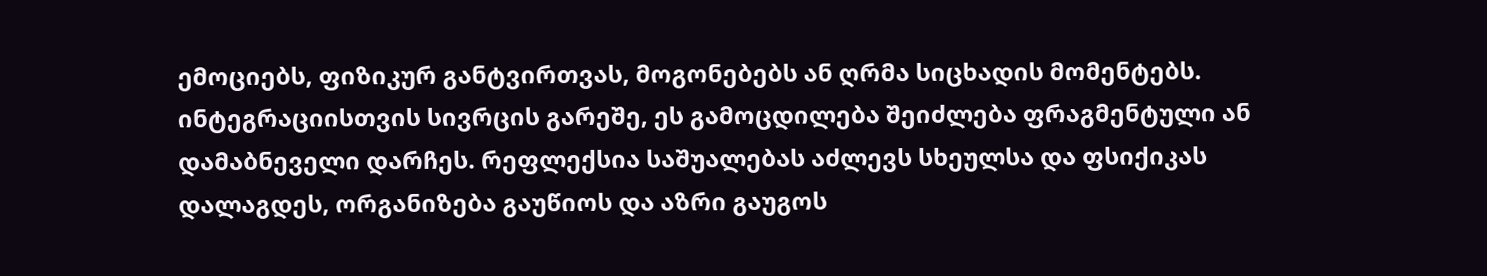ემოციებს, ფიზიკურ განტვირთვას, მოგონებებს ან ღრმა სიცხადის მომენტებს. ინტეგრაციისთვის სივრცის გარეშე, ეს გამოცდილება შეიძლება ფრაგმენტული ან დამაბნეველი დარჩეს. რეფლექსია საშუალებას აძლევს სხეულსა და ფსიქიკას დალაგდეს, ორგანიზება გაუწიოს და აზრი გაუგოს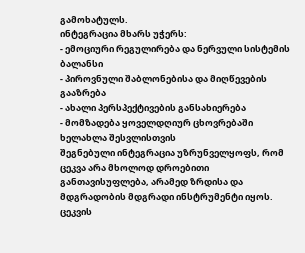გამოხატულს.
ინტეგრაცია მხარს უჭერს:
- ემოციური რეგულირება და ნერვული სისტემის ბალანსი
- პიროვნული შაბლონებისა და მიღწევების გააზრება
- ახალი პერსპექტივების განსახიერება
- მომზადება ყოველდღიურ ცხოვრებაში ხელახლა შესვლისთვის
შეგნებული ინტეგრაცია უზრუნველყოფს, რომ ცეკვა არა მხოლოდ დროებითი განთავისუფლება, არამედ ზრდისა და მდგრადობის მდგრადი ინსტრუმენტი იყოს.
ცეკვის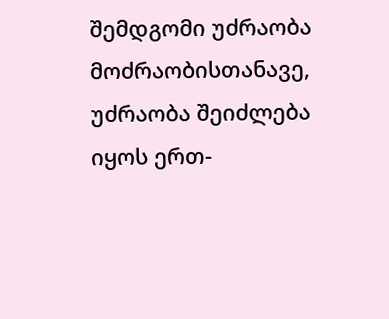შემდგომი უძრაობა
მოძრაობისთანავე, უძრაობა შეიძლება იყოს ერთ-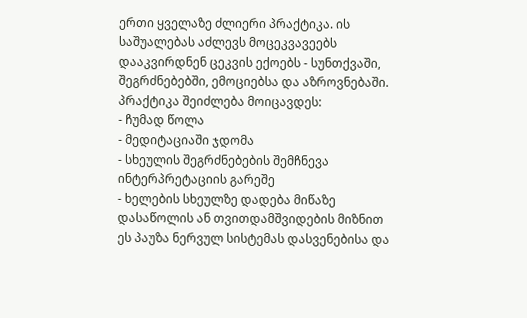ერთი ყველაზე ძლიერი პრაქტიკა. ის საშუალებას აძლევს მოცეკვავეებს დააკვირდნენ ცეკვის ექოებს - სუნთქვაში, შეგრძნებებში, ემოციებსა და აზროვნებაში.
პრაქტიკა შეიძლება მოიცავდეს:
- ჩუმად წოლა
- მედიტაციაში ჯდომა
- სხეულის შეგრძნებების შემჩნევა ინტერპრეტაციის გარეშე
- ხელების სხეულზე დადება მიწაზე დასაწოლის ან თვითდამშვიდების მიზნით
ეს პაუზა ნერვულ სისტემას დასვენებისა და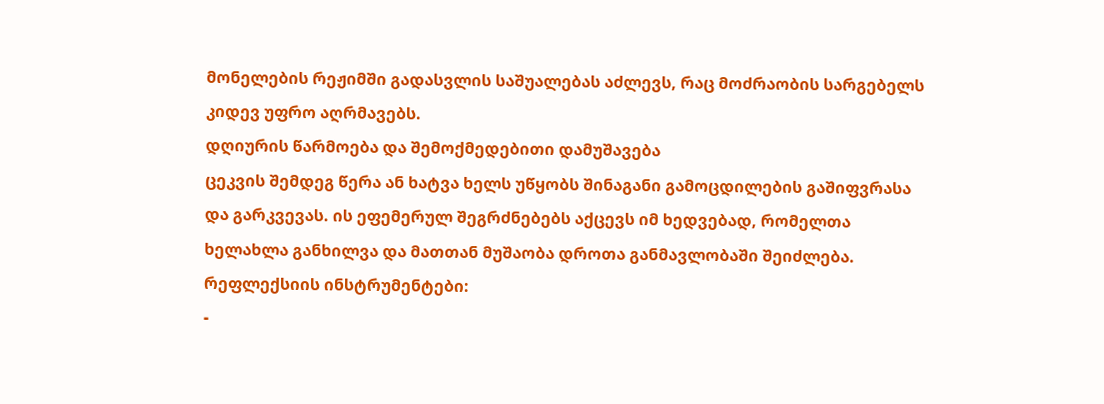მონელების რეჟიმში გადასვლის საშუალებას აძლევს, რაც მოძრაობის სარგებელს კიდევ უფრო აღრმავებს.
დღიურის წარმოება და შემოქმედებითი დამუშავება
ცეკვის შემდეგ წერა ან ხატვა ხელს უწყობს შინაგანი გამოცდილების გაშიფვრასა და გარკვევას. ის ეფემერულ შეგრძნებებს აქცევს იმ ხედვებად, რომელთა ხელახლა განხილვა და მათთან მუშაობა დროთა განმავლობაში შეიძლება.
რეფლექსიის ინსტრუმენტები:
-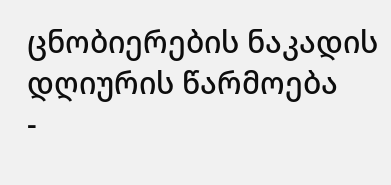ცნობიერების ნაკადის დღიურის წარმოება
-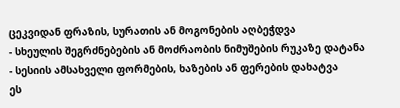ცეკვიდან ფრაზის, სურათის ან მოგონების აღბეჭდვა
- სხეულის შეგრძნებების ან მოძრაობის ნიმუშების რუკაზე დატანა
- სესიის ამსახველი ფორმების, ხაზების ან ფერების დახატვა
ეს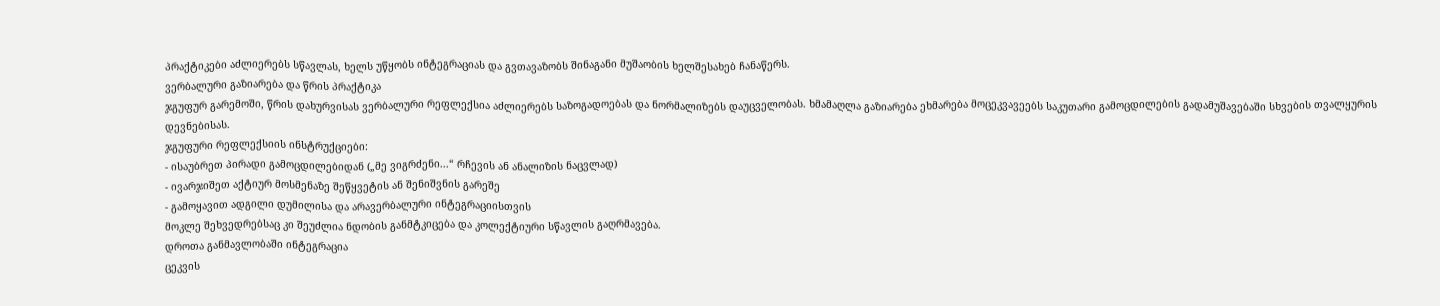პრაქტიკები აძლიერებს სწავლას, ხელს უწყობს ინტეგრაციას და გვთავაზობს შინაგანი მუშაობის ხელშესახებ ჩანაწერს.
ვერბალური გაზიარება და წრის პრაქტიკა
ჯგუფურ გარემოში, წრის დახურვისას ვერბალური რეფლექსია აძლიერებს საზოგადოებას და ნორმალიზებს დაუცველობას. ხმამაღლა გაზიარება ეხმარება მოცეკვავეებს საკუთარი გამოცდილების გადამუშავებაში სხვების თვალყურის დევნებისას.
ჯგუფური რეფლექსიის ინსტრუქციები:
- ისაუბრეთ პირადი გამოცდილებიდან („მე ვიგრძენი...“ რჩევის ან ანალიზის ნაცვლად)
- ივარჯიშეთ აქტიურ მოსმენაზე შეწყვეტის ან შენიშვნის გარეშე
- გამოყავით ადგილი დუმილისა და არავერბალური ინტეგრაციისთვის
მოკლე შეხვედრებსაც კი შეუძლია ნდობის განმტკიცება და კოლექტიური სწავლის გაღრმავება.
დროთა განმავლობაში ინტეგრაცია
ცეკვის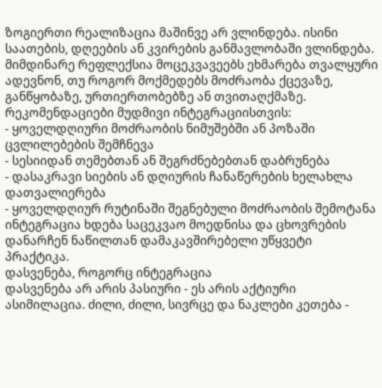ზოგიერთი რეალიზაცია მაშინვე არ ვლინდება. ისინი საათების, დღეების ან კვირების განმავლობაში ვლინდება. მიმდინარე რეფლექსია მოცეკვავეებს ეხმარება თვალყური ადევნონ, თუ როგორ მოქმედებს მოძრაობა ქცევაზე, განწყობაზე, ურთიერთობებზე ან თვითაღქმაზე.
რეკომენდაციები მუდმივი ინტეგრაციისთვის:
- ყოველდღიური მოძრაობის ნიმუშებში ან პოზაში ცვლილებების შემჩნევა
- სესიიდან თემებთან ან შეგრძნებებთან დაბრუნება
- დასაკრავი სიების ან დღიურის ჩანაწერების ხელახლა დათვალიერება
- ყოველდღიურ რუტინაში შეგნებული მოძრაობის შემოტანა
ინტეგრაცია ხდება საცეკვაო მოედნისა და ცხოვრების დანარჩენ ნაწილთან დამაკავშირებელი უწყვეტი პრაქტიკა.
დასვენება, როგორც ინტეგრაცია
დასვენება არ არის პასიური - ეს არის აქტიური ასიმილაცია. ძილი, ძილი, სივრცე და ნაკლები კეთება -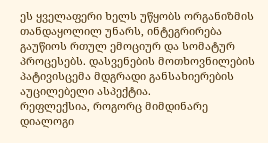ეს ყველაფერი ხელს უწყობს ორგანიზმის თანდაყოლილ უნარს, ინტეგრირება გაუწიოს რთულ ემოციურ და სომატურ პროცესებს. დასვენების მოთხოვნილების პატივისცემა მდგრადი განსახიერების აუცილებელი ასპექტია.
რეფლექსია, როგორც მიმდინარე დიალოგი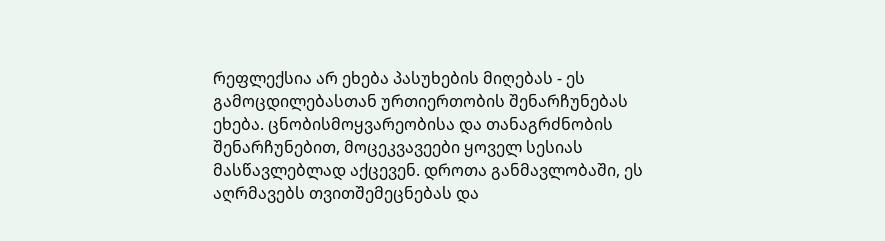რეფლექსია არ ეხება პასუხების მიღებას - ეს გამოცდილებასთან ურთიერთობის შენარჩუნებას ეხება. ცნობისმოყვარეობისა და თანაგრძნობის შენარჩუნებით, მოცეკვავეები ყოველ სესიას მასწავლებლად აქცევენ. დროთა განმავლობაში, ეს აღრმავებს თვითშემეცნებას და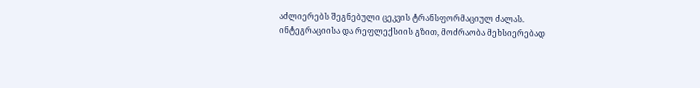აძლიერებს შეგნებული ცეკვის ტრანსფორმაციულ ძალას.
ინტეგრაციისა და რეფლექსიის გზით, მოძრაობა მეხსიერებად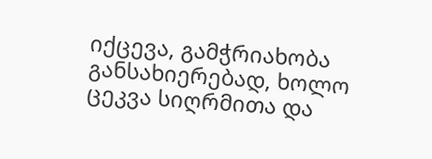იქცევა, გამჭრიახობა განსახიერებად, ხოლო ცეკვა სიღრმითა და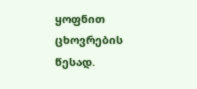ყოფნით ცხოვრების წესად.